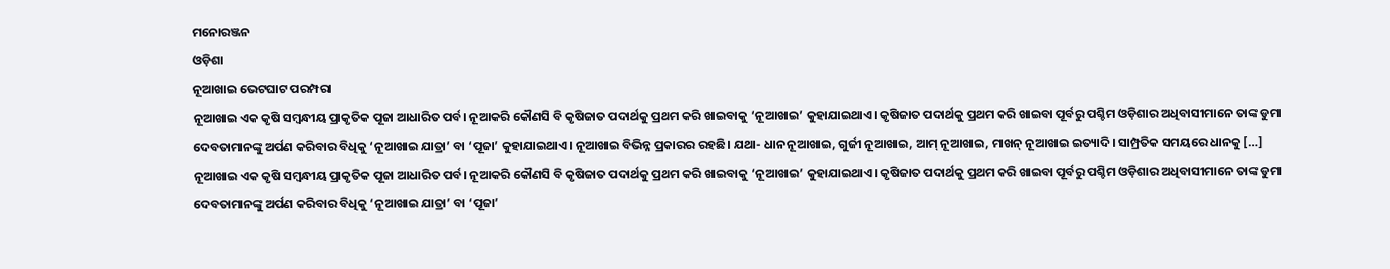ମନୋରଞ୍ଜନ
ଓଡ଼ିଶା
ନୂଆଖାଇ ଭେଟଘାଟ ପରମ୍ପରା
ନୂଆଖାଇ ଏକ କୃଷି ସମ୍ୱନ୍ଧୀୟ ପ୍ରାକୃତିକ ପୂଜା ଆଧାରିତ ପର୍ବ। ନୂଆକରି କୌଣସି ବି କୃଷିଜାତ ପଦାର୍ଥକୁ ପ୍ରଥମ କରି ଖାଇବାକୁ ‘ନୂଆଖାଇ’ କୁହାଯାଇଥାଏ। କୃଷିଜାତ ପଦାର୍ଥକୁ ପ୍ରଥମ କରି ଖାଇବା ପୂର୍ବରୁ ପଶ୍ଚିମ ଓଡ଼ିଶାର ଅଧିବାସୀମାନେ ତାଙ୍କ ଡୁମା ଦେବତାମାନଙ୍କୁ ଅର୍ପଣ କରିବାର ବିଧିକୁ ‘ନୂଆଖାଇ ଯାତ୍ରା’ ବା ‘ପୂଜା’ କୁହାଯାଇଥାଏ। ନୂଆଖାଇ ବିଭିନ୍ନ ପ୍ରକାରର ରହଛି। ଯଥା- ଧାନ ନୂଆଖାଇ, ଗୁର୍ଜୀ ନୂଆଖାଇ, ଆମ୍ ନୂଆଖାଇ, ମାଖନ୍ ନୂଆଖାଇ ଇତ୍ୟାଦି। ସାମ୍ପ୍ରତିକ ସମୟରେ ଧାନକୁ […]
ନୂଆଖାଇ ଏକ କୃଷି ସମ୍ୱନ୍ଧୀୟ ପ୍ରାକୃତିକ ପୂଜା ଆଧାରିତ ପର୍ବ। ନୂଆକରି କୌଣସି ବି କୃଷିଜାତ ପଦାର୍ଥକୁ ପ୍ରଥମ କରି ଖାଇବାକୁ ‘ନୂଆଖାଇ’ କୁହାଯାଇଥାଏ। କୃଷିଜାତ ପଦାର୍ଥକୁ ପ୍ରଥମ କରି ଖାଇବା ପୂର୍ବରୁ ପଶ୍ଚିମ ଓଡ଼ିଶାର ଅଧିବାସୀମାନେ ତାଙ୍କ ଡୁମା ଦେବତାମାନଙ୍କୁ ଅର୍ପଣ କରିବାର ବିଧିକୁ ‘ନୂଆଖାଇ ଯାତ୍ରା’ ବା ‘ପୂଜା’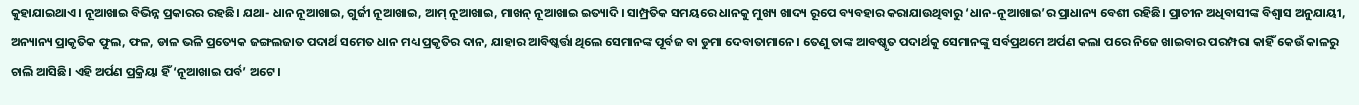କୁହାଯାଇଥାଏ। ନୂଆଖାଇ ବିଭିନ୍ନ ପ୍ରକାରର ରହଛି। ଯଥା- ଧାନ ନୂଆଖାଇ, ଗୁର୍ଜୀ ନୂଆଖାଇ, ଆମ୍ ନୂଆଖାଇ, ମାଖନ୍ ନୂଆଖାଇ ଇତ୍ୟାଦି। ସାମ୍ପ୍ରତିକ ସମୟରେ ଧାନକୁ ମୁଖ୍ୟ ଖାଦ୍ୟ ରୂପେ ବ୍ୟବହାର କରାଯାଉଥିବାରୁ ‘ଧାନ-ନୂଆଖାଇ’ର ପ୍ରାଧାନ୍ୟ ବେଶୀ ରହିଛି। ପ୍ରାଚୀନ ଅଧିବାସୀଙ୍କ ବିଶ୍ୱାସ ଅନୁଯାୟୀ, ଅନ୍ୟାନ୍ୟ ପ୍ରାକୃତିକ ଫୁଲ, ଫଳ, ଡାଳ ଭଳି ପ୍ରତ୍ୟେକ ଜଙ୍ଗଲଜାତ ପଦାର୍ଥ ସମେତ ଧାନ ମଧ୍ୟ ପ୍ରକୃତିର ଦାନ, ଯାହାର ଆବିଷ୍କର୍ତ୍ତା ଥିଲେ ସେମାନଙ୍କ ପୂର୍ବଜ ବା ଡୁମା ଦେବାତାମାନେ। ତେଣୁ ତାଙ୍କ ଆବଷ୍କୃତ ପଦାର୍ଥକୁ ସେମାନଙ୍କୁ ସର୍ବପ୍ରଥମେ ଅର୍ପଣ କଲା ପରେ ନିଜେ ଖାଇବାର ପରମ୍ପରା କାହିଁ କେଉଁ କାଳରୁ ଚାଲି ଆସିଛି। ଏହି ଅର୍ପଣ ପ୍ରକ୍ରିୟା ହିଁ ‘ନୂଆଖାଇ ପର୍ବ’ ଅଟେ।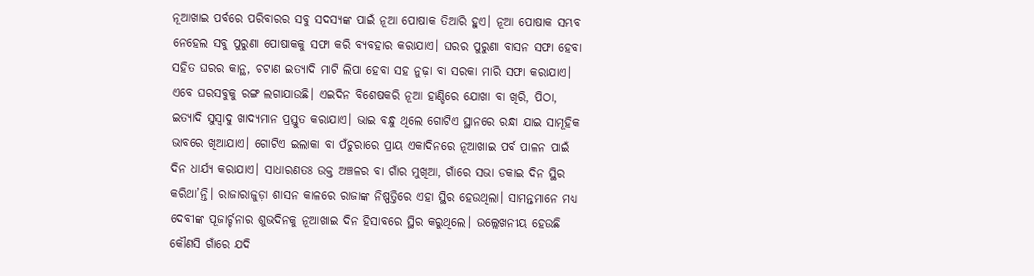ନୂଆଖାଇ ପର୍ବରେ ପରିବାରର ସବୁ ସଦସ୍ୟଙ୍କ ପାଇଁ ନୂଆ ପୋଷାକ ତିଆରି ହୁଏ। ନୂଆ ପୋଷାକ ସମ୍ଭବ ନେହେଲ ସବୁ ପୁରୁଣା ପୋଷାକକୁ ସଫା କରି ବ୍ୟବହାର କରାଯାଏ। ଘରର ପୁରୁଣା ବାସନ ସଫା ହେବା ସହିତ ଘରର କାନ୍ଥ, ଚଟାଣ ଇତ୍ୟାଦି ମାଟି ଲିପା ହେବା ସହ ନୁଢ଼ା ବା ସରକା ମାରି ସଫା କରାଯାଏ। ଏବେ ଘରସବୁକୁ ରଙ୍ଗ ଲଗାଯାଉଛି। ଏଇଦିନ ବିଶେଷକରି ନୂଆ ହାଣ୍ଡିରେ ଯୋଖା ବା ଖିରି, ପିଠା, ଇତ୍ୟାଦି ସୁସ୍ୱାଦୁ ଖାଦ୍ୟମାନ ପ୍ରସ୍ତୁତ କରାଯାଏ। ଭାଇ ବନ୍ଧୁ ଥିଲେ ଗୋଟିଏ ସ୍ଥାନରେ ରନ୍ଧା ଯାଇ ସାମୂହିକ ଭାବରେ ଖିଆଯାଏ। ଗୋଟିଏ ଇଲାକା ବା ପଁଚୁରାରେ ପ୍ରାୟ ଏକାଦିନରେ ନୂଆଖାଇ ପର୍ବ ପାଳନ ପାଇଁ ଦିନ ଧାର୍ଯ୍ୟ କରାଯାଏ। ସାଧାରଣତଃ ଉକ୍ତ ଅଞ୍ଚଳର ବା ଗାଁର ମୁଖିଆ, ଗାଁରେ ସଭା ଡକାଇ ଦିନ ସ୍ଥିର କରିଥା’ନ୍ତି। ରାଜାରାଜୁଡ଼ା ଶାସନ କାଳରେ ରାଜାଙ୍କ ନିଷ୍ପତ୍ତିରେ ଏହା ସ୍ଥିର ହେଉଥିଲା। ସାମନ୍ତମାନେ ମଧ୍ୟ ଦେବୀଙ୍କ ପୂଜାର୍ଚ୍ଚନାର ଶୁଭଦିନକୁ ନୂଆଖାଇ ଦିନ ହିସାବରେ ସ୍ଥିର କରୁଥିଲେ। ଉଲ୍ଲେଖନୀୟ ହେଉଛି କୌଣସି ଗାଁରେ ଯଦି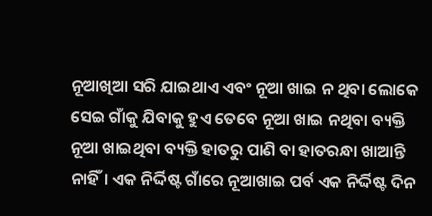ନୂଆଖିଆ ସରି ଯାଇଥାଏ ଏବଂ ନୂଆ ଖାଇ ନ ଥିବା ଲୋକେ ସେଇ ଗାଁକୁ ଯିବାକୁ ହୁଏ ତେବେ ନୂଆ ଖାଇ ନଥିବା ବ୍ୟକ୍ତି ନୂଆ ଖାଇଥିବା ବ୍ୟକ୍ତି ହାତରୁ ପାଣି ବା ହାତରନ୍ଧା ଖାଆନ୍ତି ନାହିଁ। ଏକ ନିର୍ଦ୍ଦିଷ୍ଟ ଗାଁରେ ନୂଆଖାଇ ପର୍ବ ଏକ ନିର୍ଦ୍ଦିଷ୍ଟ ଦିନ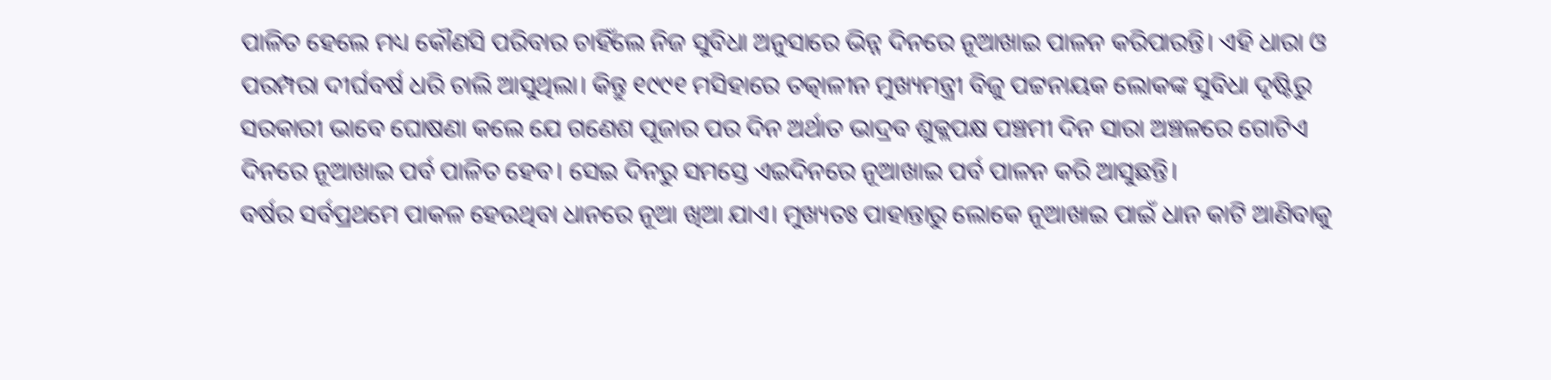ପାଳିତ ହେଲେ ମଧ୍ୟ କୌଣସି ପରିବାର ଚାହିଁଲେ ନିଜ ସୁବିଧା ଅନୁସାରେ ଭିନ୍ନ ଦିନରେ ନୂଆଖାଇ ପାଳନ କରିପାରନ୍ତି। ଏହି ଧାରା ଓ ପରମ୍ପରା ଦୀର୍ଘବର୍ଷ ଧରି ଚାଲି ଆସୁଥିଲା। କିନ୍ତୁ ୧୯୯୧ ମସିହାରେ ତତ୍କାଳୀନ ମୁଖ୍ୟମନ୍ତ୍ରୀ ବିଜୁ ପଟ୍ଟନାୟକ ଲୋକଙ୍କ ସୁବିଧା ଦୃଷ୍ଟିରୁ ସରକାରୀ ଭାବେ ଘୋଷଣା କଲେ ଯେ ଗଣେଶ ପୂଜାର ପର ଦିନ ଅର୍ଥାତ ଭାଦ୍ରବ ଶୁକ୍ଲପକ୍ଷ ପଞ୍ଚମୀ ଦିନ ସାରା ଅଞ୍ଚଳରେ ଗୋଟିଏ ଦିନରେ ନୂଆଖାଇ ପର୍ବ ପାଳିତ ହେବ। ସେଇ ଦିନରୁ ସମସ୍ତେ ଏଇଦିନରେ ନୂଆଖାଇ ପର୍ବ ପାଳନ କରି ଆସୁଛନ୍ତି।
ବର୍ଷର ସର୍ବପ୍ରଥମେ ପାକଳ ହେଉଥିବା ଧାନରେ ନୂଆ ଖିଆ ଯାଏ। ମୁଖ୍ୟତଃ ପାହାନ୍ତାରୁ ଲୋକେ ନୂଆଖାଇ ପାଇଁ ଧାନ କାଟି ଆଣିବାକୁ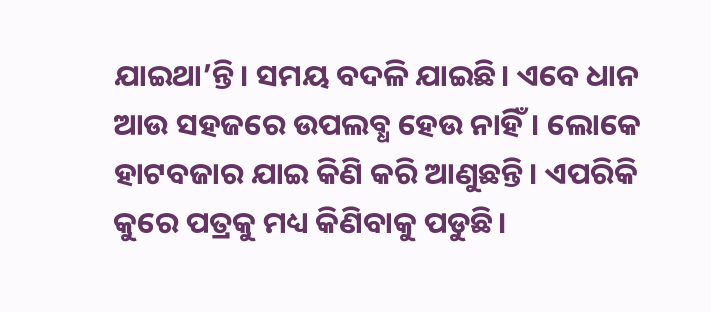ଯାଇଥା’ନ୍ତି। ସମୟ ବଦଳି ଯାଇଛି। ଏବେ ଧାନ ଆଉ ସହଜରେ ଉପଲବ୍ଧ ହେଉ ନାହିଁ। ଲୋକେ ହାଟବଜାର ଯାଇ କିଣି କରି ଆଣୁଛନ୍ତି। ଏପରିକି କୁରେ ପତ୍ରକୁ ମଧ୍ୟ କିଣିବାକୁ ପଡୁଛି।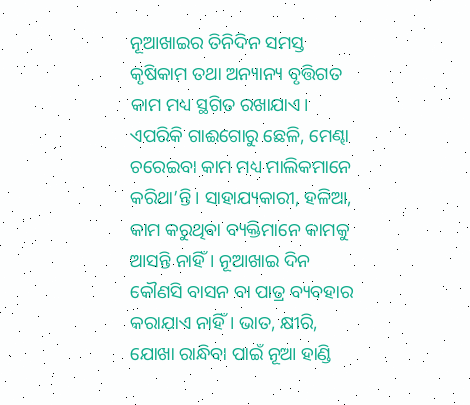ନୂଆଖାଇର ତିନିଦିନ ସମସ୍ତ କୃଷିକାମ ତଥା ଅନ୍ୟାନ୍ୟ ବୃତ୍ତିଗତ କାମ ମଧ୍ୟ ସ୍ଥଗିତ ରଖାଯାଏ। ଏପରିକି ଗାଈଗୋରୁ ଛେଳି, ମେଣ୍ଢା ଚରେଇବା କାମ ମଧ୍ୟ ମାଲିକମାନେ କରିଥା’ନ୍ତି। ସାହାଯ୍ୟକାରୀ, ହଳିଆ, କାମ କରୁଥିବା ବ୍ୟକ୍ତିମାନେ କାମକୁ ଆସନ୍ତି ନାହିଁ। ନୂଆଖାଇ ଦିନ କୌଣସି ବାସନ ବା ପାତ୍ର ବ୍ୟବହାର କରାଯାଏ ନାହିଁ। ଭାତ, କ୍ଷୀରି, ଯୋଖା ରାନ୍ଧିବା ପାଇଁ ନୂଆ ହାଣ୍ଡି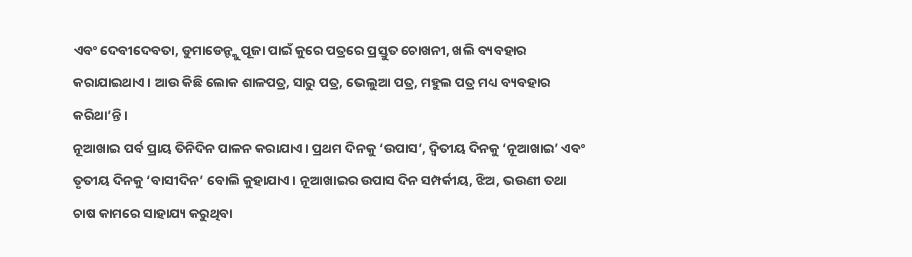ଏବଂ ଦେବୀଦେବତା, ଡୁମାଡେନ୍ଙ୍କୁ ପୂଜା ପାଇଁ କୁରେ ପତ୍ରରେ ପ୍ରସ୍ତୁତ ଚୋଖନୀ, ଖଲି ବ୍ୟବହାର କରାଯାଇଥାଏ। ଆଉ କିଛି ଲୋକ ଶାଳପତ୍ର, ସାରୁ ପତ୍ର, ଭେଲୁଆ ପତ୍ର, ମହୁଲ ପତ୍ର ମଧ୍ୟ ବ୍ୟବହାର କରିଥା’ନ୍ତି।
ନୂଆଖାଇ ପର୍ବ ପ୍ରାୟ ତିନିଦିନ ପାଳନ କରାଯାଏ। ପ୍ରଥମ ଦିନକୁ ‘ଉପାସ’, ଦ୍ୱିତୀୟ ଦିନକୁ ‘ନୂଆଖାଇ’ ଏବଂ ତୃତୀୟ ଦିନକୁ ‘ବାସୀଦିନ’ ବୋଲି କୁହାଯାଏ। ନୂଆଖାଇର ଉପାସ ଦିନ ସମ୍ପର୍କୀୟ, ଝିଅ, ଭଉଣୀ ତଥା ଚାଷ କାମରେ ସାହାଯ୍ୟ କରୁଥିବା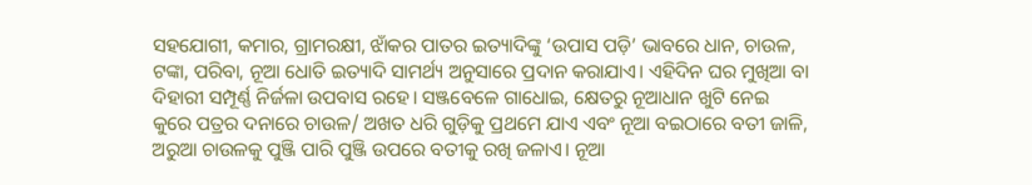ସହଯୋଗୀ, କମାର, ଗ୍ରାମରକ୍ଷୀ, ଝାଁକର ପାତର ଇତ୍ୟାଦିଙ୍କୁ ‘ଉପାସ ପଡ଼ି’ ଭାବରେ ଧାନ, ଚାଉଳ, ଟଙ୍କା, ପରିବା, ନୂଆ ଧୋତି ଇତ୍ୟାଦି ସାମର୍ଥ୍ୟ ଅନୁସାରେ ପ୍ରଦାନ କରାଯାଏ। ଏହିଦିନ ଘର ମୁଖିଆ ବା ଦିହାରୀ ସମ୍ପୂର୍ଣ୍ଣ ନିର୍ଜଳା ଉପବାସ ରହେ। ସଞ୍ଜବେଳେ ଗାଧୋଇ, କ୍ଷେତରୁ ନୂଆଧାନ ଖୁଟି ନେଇ କୁରେ ପତ୍ରର ଦନାରେ ଚାଉଳ/ ଅଖତ ଧରି ଗୁଡ଼ିକୁ ପ୍ରଥମେ ଯାଏ ଏବଂ ନୂଆ ବଇଠାରେ ବତୀ ଜାଳି, ଅରୁଆ ଚାଉଳକୁ ପୁଞ୍ଜି ପାରି ପୁଞ୍ଜି ଉପରେ ବତୀକୁ ରଖି ଜଳାଏ। ନୂଆ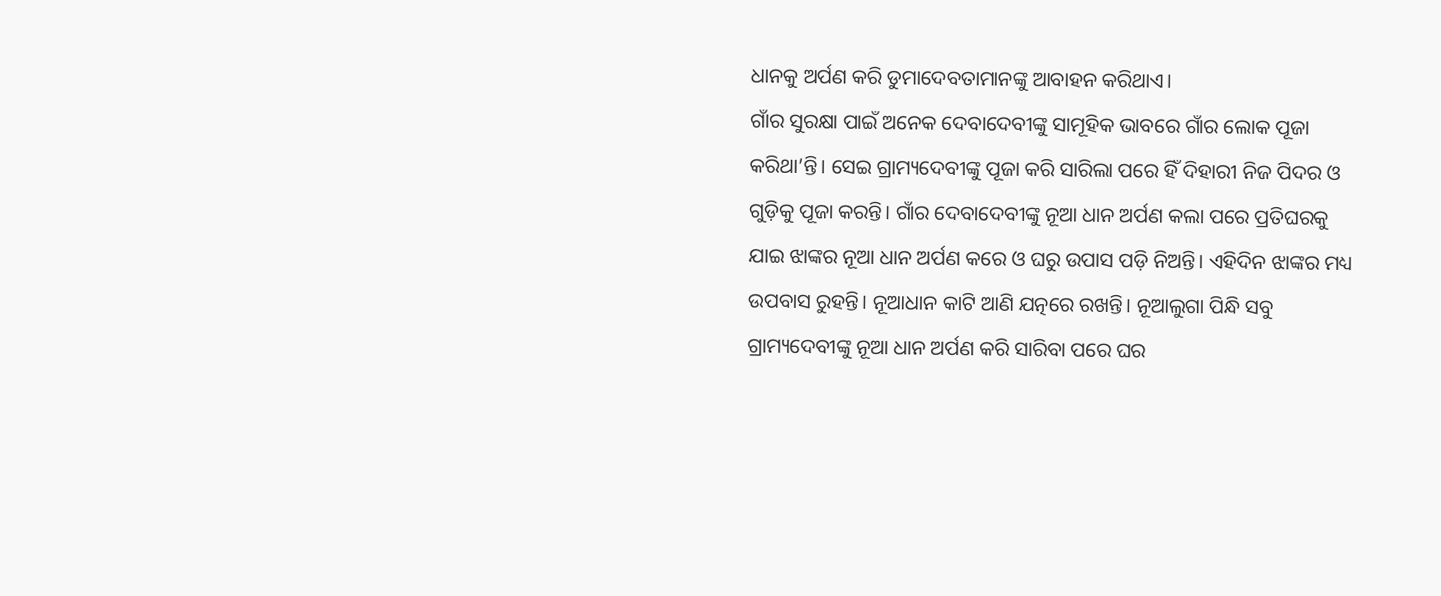ଧାନକୁ ଅର୍ପଣ କରି ଡୁମାଦେବତାମାନଙ୍କୁ ଆବାହନ କରିଥାଏ।
ଗାଁର ସୁରକ୍ଷା ପାଇଁ ଅନେକ ଦେବାଦେବୀଙ୍କୁ ସାମୂହିକ ଭାବରେ ଗାଁର ଲୋକ ପୂଜା କରିଥା’ନ୍ତି। ସେଇ ଗ୍ରାମ୍ୟଦେବୀଙ୍କୁ ପୂଜା କରି ସାରିଲା ପରେ ହିଁ ଦିହାରୀ ନିଜ ପିଦର ଓ ଗୁଡ଼ିକୁ ପୂଜା କରନ୍ତି। ଗାଁର ଦେବାଦେବୀଙ୍କୁ ନୂଆ ଧାନ ଅର୍ପଣ କଲା ପରେ ପ୍ରତିଘରକୁ ଯାଇ ଝାଙ୍କର ନୂଆ ଧାନ ଅର୍ପଣ କରେ ଓ ଘରୁ ଉପାସ ପଡ଼ି ନିଅନ୍ତି। ଏହିଦିନ ଝାଙ୍କର ମଧ୍ୟ ଉପବାସ ରୁହନ୍ତି। ନୂଆଧାନ କାଟି ଆଣି ଯତ୍ନରେ ରଖନ୍ତି। ନୂଆଲୁଗା ପିନ୍ଧି ସବୁ ଗ୍ରାମ୍ୟଦେବୀଙ୍କୁ ନୂଆ ଧାନ ଅର୍ପଣ କରି ସାରିବା ପରେ ଘର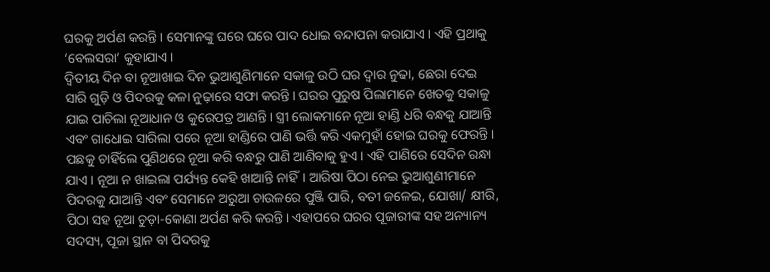ଘରକୁ ଅର୍ପଣ କରନ୍ତି। ସେମାନଙ୍କୁ ଘରେ ଘରେ ପାଦ ଧୋଇ ବନ୍ଦାପନା କରାଯାଏ। ଏହି ପ୍ରଥାକୁ ‘ବେଲସରା’ କୁହାଯାଏ।
ଦ୍ୱିତୀୟ ଦିନ ବା ନୂଆଖାଇ ଦିନ ଭୁଆଶୁଣିମାନେ ସକାଳୁ ଉଠି ଘର ଦ୍ୱାର ନୁଢା, ଛେରା ଦେଇ ସାରି ଗୁଡ଼ି ଓ ପିଦରକୁ କଳା ନୁଢ଼ାରେ ସଫା କରନ୍ତି। ଘରର ପୁରୁଷ ପିଲାମାନେ ଖେତକୁ ସକାଳୁ ଯାଇ ପାଚିଲା ନୂଆଧାନ ଓ କୁରେପତ୍ର ଆଣନ୍ତି। ସ୍ତ୍ରୀ ଲୋକମାନେ ନୂଆ ହାଣ୍ଡି ଧରି ବନ୍ଧକୁ ଯାଆନ୍ତି ଏବଂ ଗାଧୋଇ ସାରିଲା ପରେ ନୂଆ ହାଣ୍ଡିରେ ପାଣି ଭର୍ତ୍ତି କରି ଏକମୁହାଁ ହୋଇ ଘରକୁ ଫେରନ୍ତି। ପଛକୁ ଚାହିଁଲେ ପୁଣିଥରେ ନୂଆ କରି ବନ୍ଧରୁ ପାଣି ଆଣିବାକୁ ହୁଏ। ଏହି ପାଣିରେ ସେଦିନ ରନ୍ଧା ଯାଏ। ନୂଆ ନ ଖାଇଲା ପର୍ଯ୍ୟନ୍ତ କେହି ଖାଆନ୍ତି ନାହିଁ। ଆରିଷା ପିଠା ନେଇ ଭୁଆଶୁଣୀମାନେ ପିଦରକୁ ଯାଆନ୍ତି ଏବଂ ସେମାନେ ଅରୁଆ ଚାଉଳରେ ପୁଞ୍ଜି ପାରି, ବତୀ ଜଳେଇ, ଯୋଖା/ କ୍ଷୀରି, ପିଠା ସହ ନୂଆ ଚୁଡ଼ା-କୋଣା ଅର୍ପଣ କରି କରନ୍ତି। ଏହାପରେ ଘରର ପୂଜାରୀଙ୍କ ସହ ଅନ୍ୟାନ୍ୟ ସଦସ୍ୟ, ପୂଜା ସ୍ଥାନ ବା ପିଦରକୁ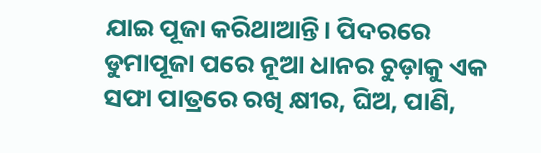ଯାଇ ପୂଜା କରିଥାଆନ୍ତି। ପିଦରରେ ଡୁମାପୂଜା ପରେ ନୂଆ ଧାନର ଚୁଡ଼ାକୁ ଏକ ସଫା ପାତ୍ରରେ ରଖି କ୍ଷୀର, ଘିଅ, ପାଣି,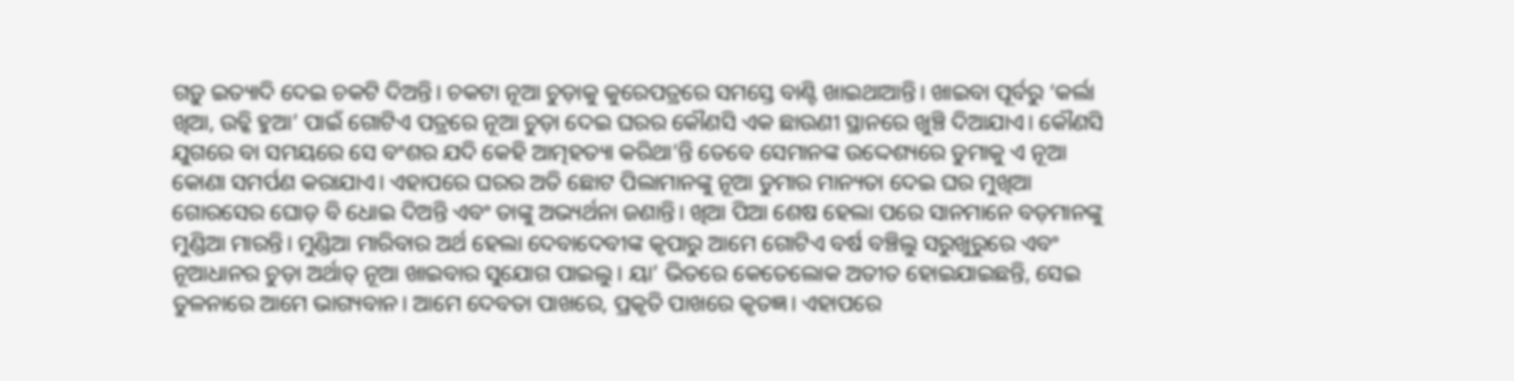ଗଡ଼ୁ ଇତ୍ୟାଦି ଦେଇ ଚକଟି ଦିଅନ୍ତି। ଚକଟା ନୂଆ ଚୁଡ଼ାକୁ କୁରେପତ୍ରରେ ସମସ୍ତେ ବାଣ୍ଟି ଖାଇଥାଆନ୍ତି। ଖାଇବା ପୂର୍ବରୁ ‘କର୍ଲା ଖିଆ, ଉଚ୍କି ହୁଆ’ ପାଇଁ ଗୋଟିଏ ପତ୍ରରେ ନୂଆ ଚୁଡ଼ା ଦେଇ ଘରର କୌଣସି ଏକ ଛାଉଣୀ ସ୍ଥାନରେ ଖୁଞ୍ଚି ଦିଆଯାଏ। କୌଣସି ଯୁଗରେ ବା ସମୟରେ ସେ ବଂଶର ଯଦି କେହି ଆତ୍ମହତ୍ୟା କରିଥା’ନ୍ତି ତେବେ ସେମାନଙ୍କ ଉଦ୍ଦେଶ୍ୟରେ ଡୁମାକୁ ଏ ନୂଆ କୋଣା ସମର୍ପଣ କରାଯାଏ। ଏହାପରେ ଘରର ଅତି ଛୋଟ ପିଲାମାନଙ୍କୁ ନୂଆ ଡୁମାର ମାନ୍ୟତା ଦେଇ ଘର ମୁଖିଆ ଗୋରସେର ଘୋଡ଼ ବି ଧୋଇ ଦିଅନ୍ତି ଏବଂ ତାଙ୍କୁ ଅଭ୍ୟର୍ଥନା ଜଣାନ୍ତି। ଖିଆ ପିଆ ଶେଷ ହେଲା ପରେ ସାନମାନେ ବଡ଼ମାନଙ୍କୁ ମୁଣ୍ଡିଆ ମାରନ୍ତି। ମୁଣ୍ଡିଆ ମାରିବାର ଅର୍ଥ ହେଲା ଦେବାଦେବୀଙ୍କ କୃପାରୁ ଆମେ ଗୋଟିଏ ବର୍ଷ ବଞ୍ଚିଲୁ ସରୁଖୁରୁରେ ଏବଂ ନୂଆଧାନର ଚୁଡ଼ା ଅର୍ଥାତ୍ ନୂଆ ଖାଇବାର ସୁଯୋଗ ପାଇଲୁ। ୟା’ ଭିତରେ କେତେଲୋକ ଅତୀତ ହୋଇଯାଇଛନ୍ତି, ସେଇ ତୁଳନାରେ ଆମେ ଭାଗ୍ୟବାନ। ଆମେ ଦେବତା ପାଖରେ, ପ୍ରକୃତି ପାଖରେ କୃତଜ୍ଞ। ଏହାପରେ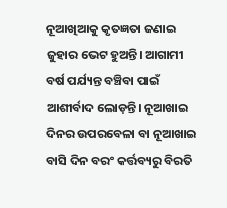ନୂଆଖିଆକୁ କୃତଜ୍ଞତା ଜଣାଇ ଜୁହାର ଭେଟ ହୁଅନ୍ତି। ଆଗାମୀ ବର୍ଷ ପର୍ଯ୍ୟନ୍ତ ବଞ୍ଚିବା ପାଇଁ ଆଶୀର୍ବାଦ ଲୋଡ଼ନ୍ତି। ନୂଆଖାଇ ଦିନର ଉପରବେଳା ବା ନୂଆଖାଇ ବାସି ଦିନ ବରଂ କର୍ତ୍ତବ୍ୟରୁ ବିରତି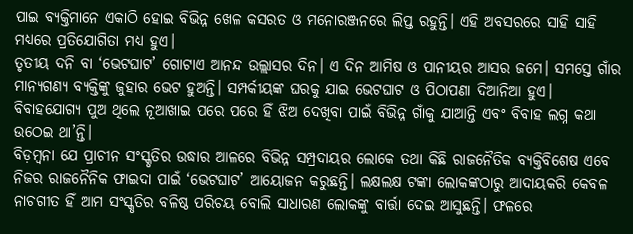ପାଇ ବ୍ୟକ୍ତିମାନେ ଏକାଠି ହୋଇ ବିଭିନ୍ନ ଖେଳ କସରତ ଓ ମନୋରଞ୍ଜନରେ ଲିପ୍ତ ରହୁନ୍ତି। ଏହି ଅବସରରେ ସାହି ସାହି ମଧ୍ୟରେ ପ୍ରତିଯୋଗିତା ମଧ୍ୟ ହୁଏ।
ତୃତୀୟ ଦନି ବା ‘ଭେଟଘାଟ’ ଗୋଟାଏ ଆନନ୍ଦ ଉଲ୍ଲାସର ଦିନ। ଏ ଦିନ ଆମିଷ ଓ ପାନୀୟର ଆସର ଜମେ। ସମସ୍ତେ ଗାଁର ମାନ୍ୟଗଣ୍ୟ ବ୍ୟକ୍ତିଙ୍କୁ ଜୁହାର ଭେଟ ହୁଅନ୍ତି। ସମ୍ପର୍କୀୟଙ୍କ ଘରକୁ ଯାଇ ଭେଟଘାଟ ଓ ପିଠାପଣା ଦିଆନିଆ ହୁଏ। ବିବାହଯୋଗ୍ୟ ପୁଅ ଥିଲେ ନୂଆଖାଇ ପରେ ପରେ ହିଁ ଝିଅ ଦେଖିବା ପାଇଁ ବିଭିନ୍ନ ଗାଁକୁ ଯାଆନ୍ତି ଏବଂ ବିବାହ ଲଗ୍ନ କଥା ଉଠେଇ ଥା’ନ୍ତି।
ବିଡ଼ମ୍ବନା ଯେ ପ୍ରାଚୀନ ସଂସ୍କୃତିର ଉଦ୍ଧାର ଆଳରେ ବିଭିନ୍ନ ସମ୍ପ୍ରଦାୟର ଲୋକେ ତଥା କିଛି ରାଜନୈତିକ ବ୍ୟକ୍ତିବିଶେଷ ଏବେ ନିଜର ରାଜନୈନିକ ଫାଇଦା ପାଇଁ ‘ଭେଟଘାଟ’ ଆୟୋଜନ କରୁଛନ୍ତି। ଲକ୍ଷଲକ୍ଷ ଟଙ୍କା ଲୋକଙ୍କଠାରୁ ଆଦାୟକରି କେବଳ ନାଚଗୀତ ହିଁ ଆମ ସଂସ୍କୃତିର ବଳିଷ୍ଠ ପରିଚୟ ବୋଲି ସାଧାରଣ ଲୋକଙ୍କୁ ବାର୍ତ୍ତା ଦେଇ ଆସୁଛନ୍ତି। ଫଳରେ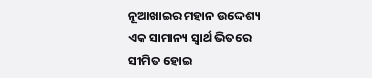ନୂଆଖାଇର ମହାନ ଉଦ୍ଦେଶ୍ୟ ଏକ ସାମାନ୍ୟ ସ୍ୱାର୍ଥ ଭିତରେ ସୀମିତ ହୋଇ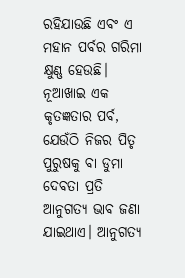ରହିଯାଉଛି ଏବଂ ଏ ମହାନ ପର୍ବର ଗରିମା କ୍ଷୁଣ୍ଣ ହେଉଛି।
ନୂଆଖାଇ ଏକ କୃତଜ୍ଞତାର ପର୍ବ, ଯେଉଁଠି ନିଜର ପିତୃ ପୁରୁଷକୁ ବା ଡୁମା ଦେବତା ପ୍ରତି ଆନୁଗତ୍ୟ ଭାବ ଜଣା ଯାଇଥାଏ। ଆନୁଗତ୍ୟ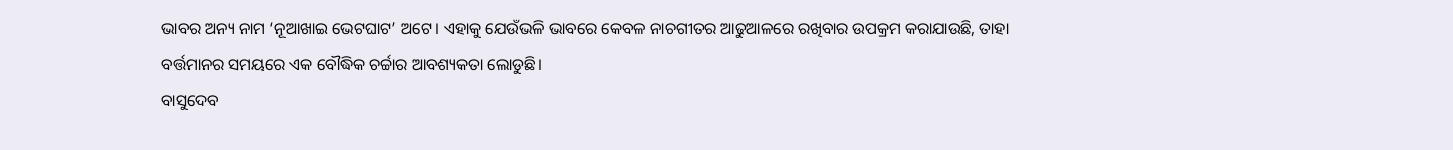ଭାବର ଅନ୍ୟ ନାମ ‘ନୂଆଖାଇ ଭେଟଘାଟ’ ଅଟେ। ଏହାକୁ ଯେଉଁଭଳି ଭାବରେ କେବଳ ନାଚଗୀତର ଆଢୁଆଳରେ ରଖିବାର ଉପକ୍ରମ କରାଯାଉଛି, ତାହା ବର୍ତ୍ତମାନର ସମୟରେ ଏକ ବୌଦ୍ଧିକ ଚର୍ଚ୍ଚାର ଆବଶ୍ୟକତା ଲୋଡୁଛି।
ବାସୁଦେବ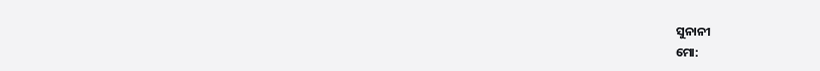ସୁନାନୀ
ମୋ: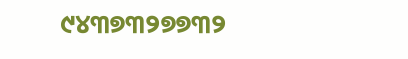୯୪୩୭୩୨୭୭୩୨